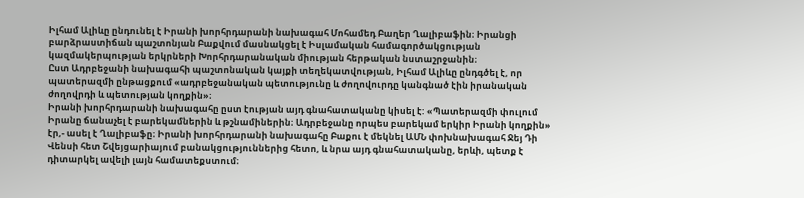Իլհամ Ալիևը ընդունել է Իրանի խորհրդարանի նախագահ Մոհամեդ Բաղեր Ղալիբաֆին։ Իրանցի բարձրաստիճան պաշտոնյան Բաքվում մասնակցել է Իսլամական համագործակցության կազմակերպության երկրների Խորհրդարանական միության հերթական նստաշրջանին։
Ըստ Ադրբեջանի նախագահի պաշտոնական կայքի տեղեկատվության, Իլհամ Ալիևը ընդգծել է, որ պատերազմի ընթացքում «ադրբեջանական պետությունը և ժողովուրդը կանգնած էին իրանական ժողովրդի և պետության կողքին»։
Իրանի խորհրդարանի նախագահը ըստ էության այդ գնահատականը կիսել է: «Պատերազմի փուլում Իրանը ճանաչել է բարեկամներին և թշնամիներին։ Ադրբեջանը որպես բարեկամ երկիր Իրանի կողքին» էր,- ասել է Ղալիբաֆը։ Իրանի խորհրդարանի նախագահը Բաքու է մեկնել ԱՄՆ փոխնախագահ Ջեյ Դի Վենսի հետ Շվեյցարիայում բանակցություններից հետո, և նրա այդ գնահատականը, երևի, պետք է դիտարկել ավելի լայն համատեքստում։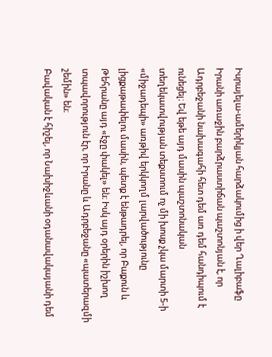Իսրայելա-ամերիկյան հարձակումից ի վեր Ղալիբաֆը Իրանի առաջին բարձրաստիճան պաշտոնյան է, որ Ադրբեջանի նախագահի հետ դեմ առ դեմ հանդիպում է ունեցել։ Եվ եթե այդ մասին պաշտոնական տեղեկատվության տեքստում ոչ մի խոսք չկա մարտի 5-ի «միջադեպի» առթիվ երկկողմ լարվածությունը լիցքաթափելու մասին, պետք է ենթադրել, որ Բաքուն և Թեհրանը այդ «էջը փակել» են։ Իսկ այդ օրերին իշխող տպավորություն էր, որ Իրանը և Ադրբեջանը «պատերազմի շեմին» են։
Բավական է հիշել, որ Նախիջևանի օդանավակայանի դեմ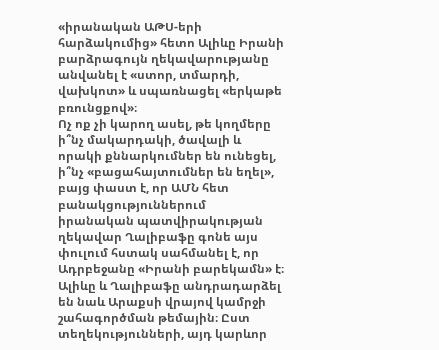«իրանական ԱԹՍ-երի հարձակումից» հետո Ալիևը Իրանի բարձրագույն ղեկավարությանը անվանել է «ստոր, տմարդի, վախկոտ» և սպառնացել «երկաթե բռունցքով»։
Ոչ ոք չի կարող ասել, թե կողմերը ի՞նչ մակարդակի, ծավալի և որակի քննարկումներ են ունեցել, ի՞նչ «բացահայտումներ են եղել», բայց փաստ է, որ ԱՄՆ հետ բանակցություններում իրանական պատվիրակության ղեկավար Ղալիբաֆը գոնե այս փուլում հստակ սահմանել է, որ Ադրբեջանը «Իրանի բարեկամն» է։
Ալիևը և Ղալիբաֆը անդրադարձել են նաև Արաքսի վրայով կամրջի շահագործման թեմային։ Ըստ տեղեկությունների, այդ կարևոր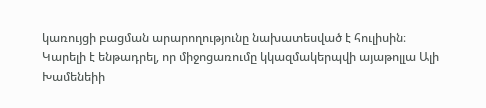կառույցի բացման արարողությունը նախատեսված է հուլիսին։
Կարելի է ենթադրել, որ միջոցառումը կկազմակերպվի այաթոլլա Ալի Խամենեիի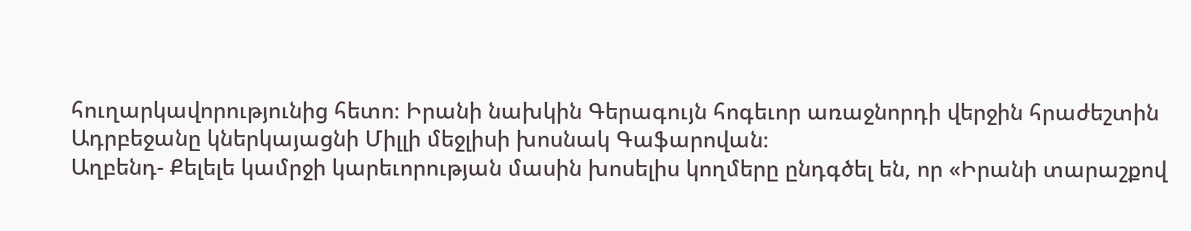հուղարկավորությունից հետո։ Իրանի նախկին Գերագույն հոգեւոր առաջնորդի վերջին հրաժեշտին Ադրբեջանը կներկայացնի Միլլի մեջլիսի խոսնակ Գաֆարովան։
Աղբենդ- Քելելե կամրջի կարեւորության մասին խոսելիս կողմերը ընդգծել են, որ «Իրանի տարաշքով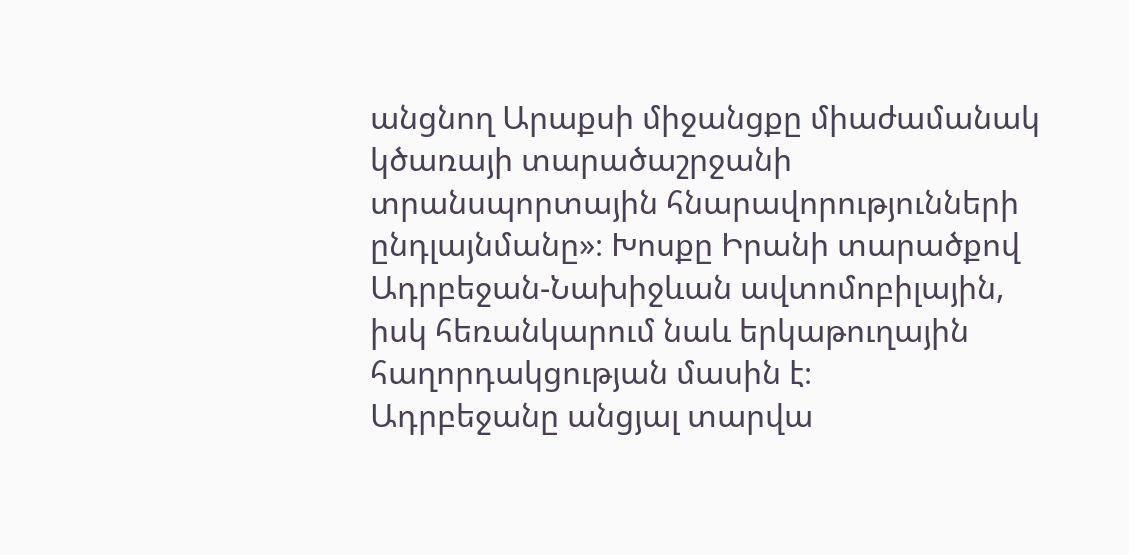անցնող Արաքսի միջանցքը միաժամանակ կծառայի տարածաշրջանի տրանսպորտային հնարավորությունների ընդլայնմանը»։ Խոսքը Իրանի տարածքով Ադրբեջան-Նախիջևան ավտոմոբիլային, իսկ հեռանկարում նաև երկաթուղային հաղորդակցության մասին է։
Ադրբեջանը անցյալ տարվա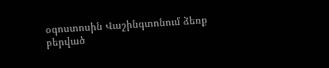օգոստոսին Վաշինգտոնում ձեռք բերված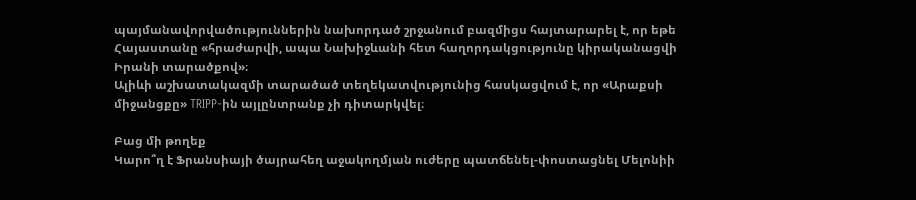պայմանավորվածություններին նախորդած շրջանում բազմիցս հայտարարել է, որ եթե Հայաստանը «հրաժարվի, ապա Նախիջևանի հետ հաղորդակցությունը կիրականացվի Իրանի տարածքով»։
Ալիևի աշխատակազմի տարածած տեղեկատվությունից հասկացվում է, որ «Արաքսի միջանցքը» TRIPP-ին այլընտրանք չի դիտարկվել։

Բաց մի թողեք
Կարո՞ղ է Ֆրանսիայի ծայրահեղ աջակողմյան ուժերը պատճենել-փոստացնել Մելոնիի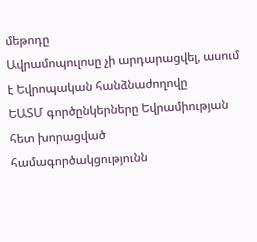մեթոդը
Ավրամոպուլոսը չի արդարացվել, ասում է Եվրոպական հանձնաժողովը
ԵԱՏՄ գործընկերները Եվրամիության հետ խորացված համագործակցությունն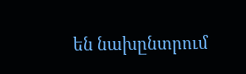են նախընտրում